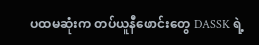ပထမဆုံးက တပ်ယူနီဖောင်းတွေ DASSK ရဲ့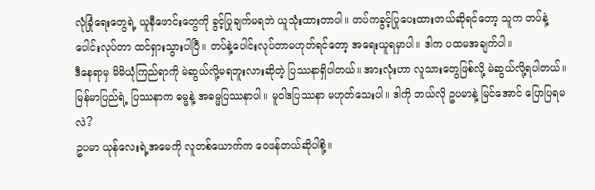လုံခြုံရေးတွေရဲ့ ယူနီဖောင်းတွေကို ခွင့်ပြုချက်မရဘဲ ယူသုံးထားတာပါ။ တပ်ကခွင့်ပြုပေးထားတယ်ဆိုရင်တော့ သူက တပ်နဲ့ပေါင်းလုပ်တာ ထင်ရှားသွားပါပြီ။ တပ်နဲ့ပေါင်းလုပ်တာမဟုတ်ရင်တော့ အရေးယူရမှာပါ။ ဒါက ပထမအချက်ပါ။
ဒီနေရာမှ မိမိယုံကြည်ရာကို မဲဆွယ်လို့မရဘူးလားဆိုတဲ့ ပြဿနာရှိပါတယ်။ အားလုံးဟာ လူသားတွေဖြစ်လို့ မဲဆွယ်လို့ရပါတယ်။ မြန်မာပြည်ရဲ့ ပြဿနာက ဓမ္မနဲ့ အဓမ္မပြဿနာပါ။ မူဝါဒပြဿနာ မဟုတ်သေးပါ။ ဒါကို ဘယ်လို ဥပမာနဲ့ မြင်အောင် ပြောပြရမလဲ?
ဥပမာ ယုန်လေးရဲ့အမေကို လူတစ်ယောက်က ဝေဖန်တယ်ဆိုပါစို့။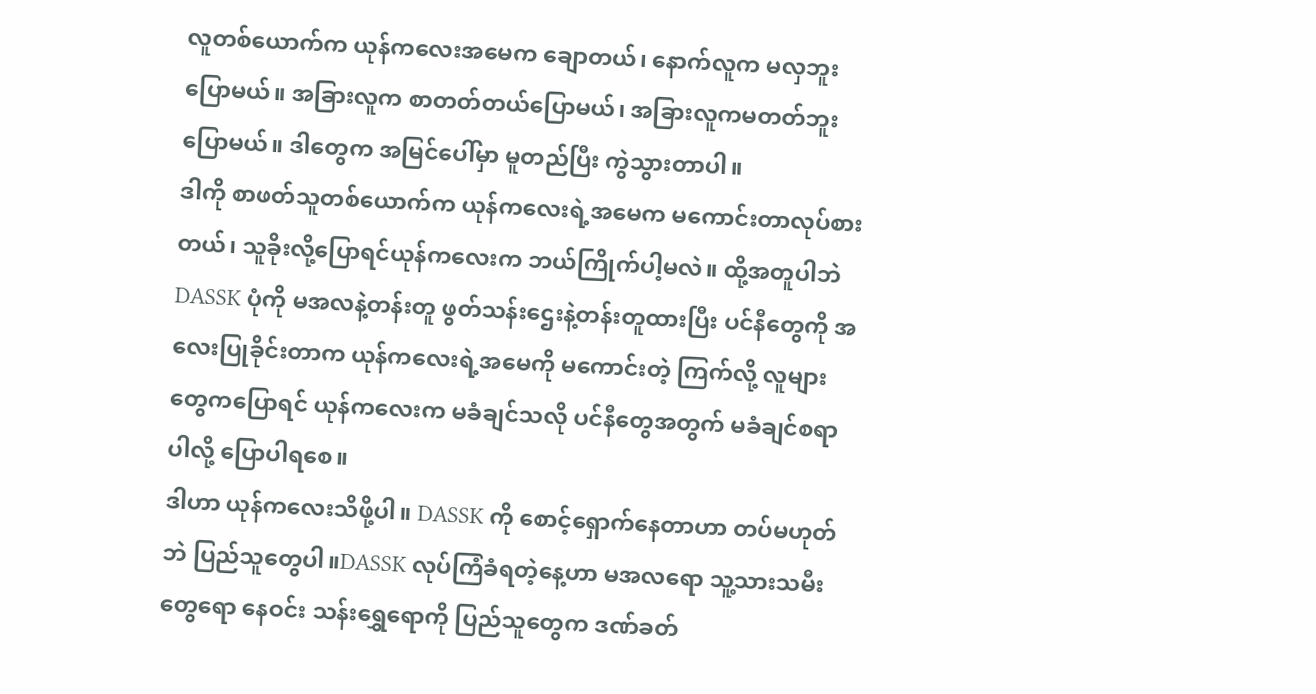လူတစ်ယောက်က ယုန်ကလေးအမေက ချောတယ်၊ နောက်လူက မလှဘူးပြောမယ်။ အခြားလူက စာတတ်တယ်ပြောမယ်၊ အခြားလူကမတတ်ဘူးပြောမယ်။ ဒါတွေက အမြင်ပေါ်မှာ မူတည်ပြီး ကွဲသွားတာပါ။
ဒါကို စာဖတ်သူတစ်ယောက်က ယုန်ကလေးရဲ့အမေက မကောင်းတာလုပ်စားတယ်၊ သူခိုးလို့ပြောရင်ယုန်ကလေးက ဘယ်ကြိုက်ပါ့မလဲ။ ထို့အတူပါဘဲ DASSK ပုံကို မအလနဲ့တန်းတူ ဖွတ်သန်းဌေးနဲ့တန်းတူထားပြီး ပင်နီတွေကို အလေးပြုခိုင်းတာက ယုန်ကလေးရဲ့အမေကို မကောင်းတဲ့ ကြက်လို့ လူများတွေကပြောရင် ယုန်ကလေးက မခံချင်သလို ပင်နီတွေအတွက် မခံချင်စရာပါလို့ ပြောပါရစေ။
ဒါဟာ ယုန်ကလေးသိဖို့ပါ။ DASSK ကို စောင့်ရှောက်နေတာဟာ တပ်မဟုတ်ဘဲ ပြည်သူတွေပါ။DASSK လုပ်ကြံခံရတဲ့နေ့ဟာ မအလရော သူ့သားသမီးတွေရော နေဝင်း သန်းရွှေရောကို ပြည်သူတွေက ဒဏ်ခတ်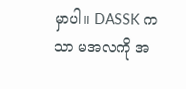မှာပါ။ DASSK ကသာ မအလကို အ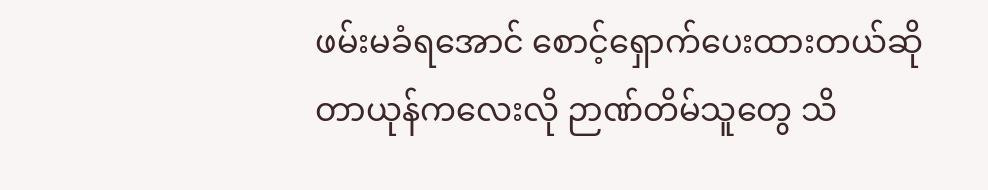ဖမ်းမခံရအောင် စောင့်ရှောက်ပေးထားတယ်ဆိုတာယုန်ကလေးလို ဉာဏ်တိမ်သူတွေ သိ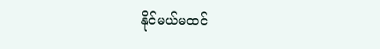နိုင်မယ်မထင်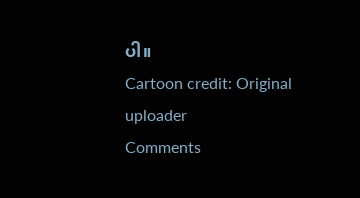ပါ။
Cartoon credit: Original uploader
Comments